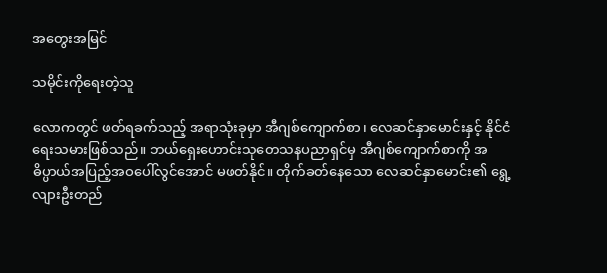အတွေးအမြင်

သမိုင်းကိုရေးတဲ့သူ

လောကတွင် ဖတ်ရခက်သည့် အရာသုံးခုမှာ အီဂျစ်ကျောက်စာ၊ လေဆင်နှာမောင်းနှင့် နိုင်ငံရေးသမားဖြစ်သည်။ ဘယ်ရှေးဟောင်းသုတေသနပညာရှင်မှ အီဂျစ်ကျောက်စာကို အဓိပ္ပာယ်အပြည့်အဝပေါ်လွင်အောင် မဖတ်နိုင်။ တိုက်ခတ်နေသော လေဆင်နှာမောင်း၏ ရွေ့လျားဦးတည်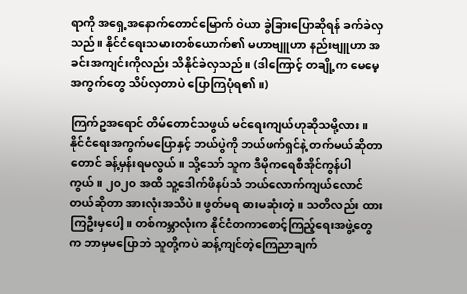ရာကို အရှေ့အနောက်တောင်မြောက် ဝဲယာ ခွဲခြားပြောဆိုရန် ခက်ခဲလှသည်။ နိုင်ငံရေးသမားတစ်ယောက်၏ မဟာဗျူဟာ နည်းဗျူဟာ အခင်းအကျင်းကိုလည်း သိနိုင်ခဲလှသည်။ (ဒါကြောင့် တချို့က မေမေ့အကွက်တွေ သိပ်လှတာပဲ ပြောကြပုံရ၏။)

ကြက်ဥအရောင် တိမ်တောင်သဖွယ် မင်ရေးကျယ်ဟုဆိုသမို့လား။ နိုင်ငံရေးအကွက်မပြောနှင့် ဘယ်ပွဲကို ဘယ်ဖက်ရှင်နဲ့ တက်မယ်ဆိုတာတောင် ခန့်မှန်းရမလွယ်။ သို့သော် သူက ဒီမိုကရေစီအိုင်ကွန်ပါကွယ်။ ၂၀၂၀ အထိ သူ့ဒေါက်ဖိနပ်သံ ဘယ်လောက်ကျယ်လောင်တယ်ဆိုတာ အားလုံးအသိပဲ။ ဖွတ်မရ ဓားမဆုံးတဲ့။ သတိလည်း ထားကြဦးမှပေါ့။ တစ်ကမ္ဘာလုံးက နိုင်ငံတကာစောင့်ကြည့်ရေးအဖွဲ့တွေက ဘာမှမပြောဘဲ သူတို့ကပဲ ဆန့်ကျင်တဲ့ကြေညာချက်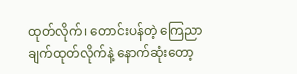ထုတ်လိုက်၊ တောင်းပန်တဲ့ ကြေညာချက်ထုတ်လိုက်နဲ့ နောက်ဆုံးတော့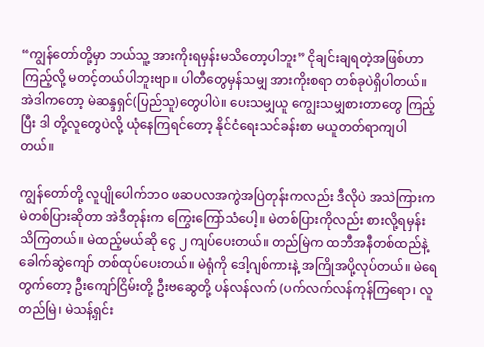“ကျွန်တော်တို့မှာ ဘယ်သူ့ အားကိုးရမှန်းမသိတော့ပါဘူး” ငိုချင်းချရတဲ့အဖြစ်ဟာ ကြည့်လို့ မတင့်တယ်ပါဘူးဗျာ။ ပါတီတွေမှန်သမျှ အားကိုးစရာ တစ်ခုပဲရှိပါတယ်။ အဲဒါကတော့ မဲဆန္ဒရှင်(ပြည်သူ)တွေပါပဲ။ ပေးသမျှယူ ကျွေးသမျှစားတာတွေ ကြည့်ပြီး ဒါ တို့လူတွေပဲလို့ ယုံနေကြရင်တော့ နိုင်ငံရေးသင်ခန်းစာ မယူတတ်ရာကျပါတယ်။

ကျွန်တော်တို့ လူပျိုပေါက်ဘဝ ဖဆပလအကွဲအပြဲတုန်းကလည်း ဒီလိုပဲ အသဲကြားက မဲတစ်ပြားဆိုတာ အဲဒီတုန်းက ကြွေးကြော်သံပေါ့။ မဲတစ်ပြားကိုလည်း စားလို့ရမှန်း သိကြတယ်။ မဲထည့်မယ်ဆို ငွေ ၂ ကျပ်ပေးတယ်။ တည်မြဲက ထဘီအနီတစ်ထည်နဲ့ ခေါက်ဆွဲကျော် တစ်ထုပ်ပေးတယ်။ မဲရုံကို ဒေါ့ဂျစ်ကားနဲ့ အကြိုအပို့လုပ်တယ်။ မဲရေတွက်တော့ ဦးကျော်ငြိမ်းတို့ ဦးဗဆွေတို့ ပန်လန်လက် (ပက်လက်လန်ကုန်ကြရော၊ လူတည်မြဲ၊ မဲသန့်ရှင်း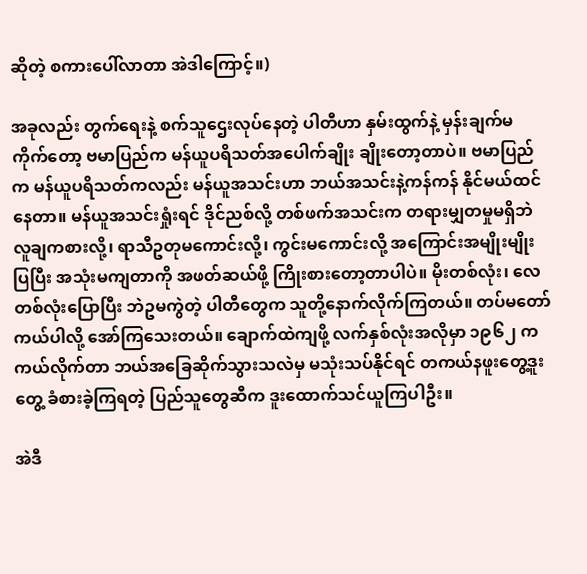ဆိုတဲ့ စကားပေါ်လာတာ အဲဒါကြောင့်။)

အခုလည်း တွက်ရေးနဲ့ စက်သူဌေးလုပ်နေတဲ့ ပါတီဟာ နှမ်းထွက်နဲ့ မှန်းချက်မကိုက်တော့ ဗမာပြည်က မန်ယူပရိသတ်အပေါက်ချိုး ချိုးတော့တာပဲ။ ဗမာပြည်က မန်ယူပရိသတ်ကလည်း မန်ယူအသင်းဟာ ဘယ်အသင်းနဲ့ကန်ကန် နိုင်မယ်ထင်နေတာ။ မန်ယူအသင်းရှုံးရင် ဒိုင်ညစ်လို့ တစ်ဖက်အသင်းက တရားမျှတမှုမရှိဘဲ လူချကစားလို့၊ ရာသီဥတုမကောင်းလို့၊ ကွင်းမကောင်းလို့ အကြောင်းအမျိုးမျိုးပြပြီး အသုံးမကျတာကို အဖတ်ဆယ်ဖို့ ကြိုးစားတော့တာပါပဲ။ မိုးတစ်လုံး၊ လေတစ်လုံးပြောပြီး ဘဲဥမကွဲတဲ့ ပါတီတွေက သူတို့နောက်လိုက်ကြတယ်။ တပ်မတော် ကယ်ပါလို့ အော်ကြသေးတယ်။ ချောက်ထဲကျဖို့ လက်နှစ်လုံးအလိုမှာ ၁၉၆၂ က ကယ်လိုက်တာ ဘယ်အခြေဆိုက်သွားသလဲမှ မသုံးသပ်နိုင်ရင် တကယ်နဖူးတွေ့ဒူးတွေ့ ခံစားခဲ့ကြရတဲ့ ပြည်သူတွေဆီက ဒူးထောက်သင်ယူကြပါဦး။

အဲဒီ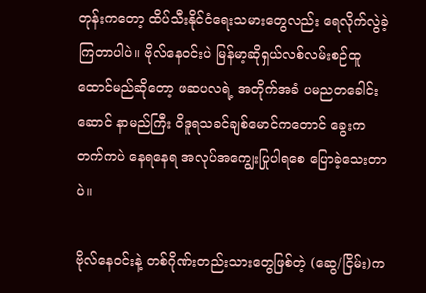တုန်းကတော့ ထိပ်သီးနိုင်ငံရေးသမားတွေလည်း ရေလိုက်လွဲခဲ့ကြတာပါပဲ။ ဗိုလ်နေဝင်းပဲ မြန်မာ့ဆိုရှယ်လစ်လမ်းစဉ်ထူထောင်မည်ဆိုတော့ ဖဆပလရဲ့ အတိုက်အခံ ပမညတခေါင်းဆောင် နာမည်ကြီး ဝိဒူရသခင်ချစ်မောင်ကတောင် ခွေးကတက်ကပဲ နေရနေရ အလုပ်အကျွေးပြုပါရစေ ပြောခဲ့သေးတာပဲ။

ဗိုလ်နေဝင်းနဲ့ တစ်ဂိုဏ်းတည်းသားတွေဖြစ်တဲ့ (ဆွေ/ငြိမ်း)က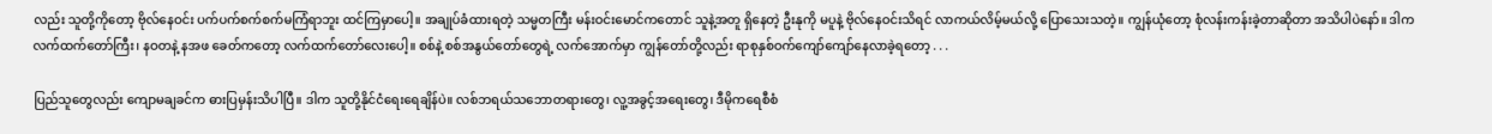လည်း သူတို့ကိုတော့ ဗိုလ်နေဝင်း ပက်ပက်စက်စက်မကြံရာဘူး ထင်ကြမှာပေါ့။ အချုပ်ခံထားရတဲ့ သမ္မတကြီး မန်းဝင်းမောင်ကတောင် သူနဲ့အတူ ရှိနေတဲ့ ဦးနုကို မပူနဲ့ ဗိုလ်နေဝင်းသိရင် လာကယ်လိမ့်မယ်လို့ ပြောသေးသတဲ့။ ကျွန်ယုံတော့ စုံလန်းကန်းခဲ့တာဆိုတာ အသိပါပဲနော်။ ဒါက လက်ထက်တော်ကြီး၊ နဝတနဲ့ နအဖ ခေတ်ကတော့ လက်ထက်တော်လေးပေါ့။ စစ်နဲ့ စစ်အနွယ်တော်တွေရဲ့ လက်အောက်မှာ ကျွန်တော်တို့လည်း ရာစုနှစ်ဝက်ကျော်ကျော်နေလာခဲ့ရတော့ . . .

ပြည်သူတွေလည်း ကျောမချခင်က ဓားပြမှန်းသိပါပြီ။ ဒါက သူတို့နိုင်ငံရေးရေချိန်ပဲ။ လစ်ဘရယ်သဘောတရားတွေ၊ လူ့အခွင့်အရေးတွေ၊ ဒီမိုကရေစီစံ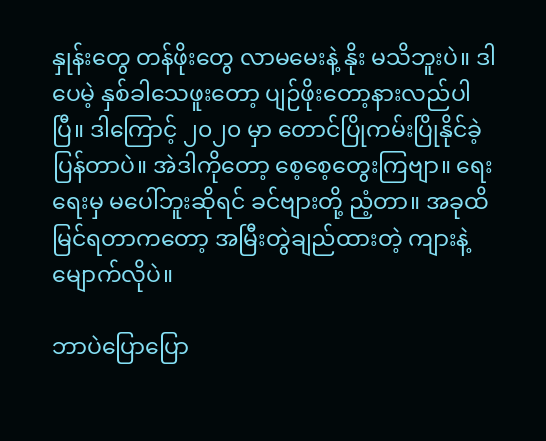နှုန်းတွေ တန်ဖိုးတွေ လာမမေးနဲ့ နိုး မသိဘူးပဲ။ ဒါပေမဲ့ နှစ်ခါသေဖူးတော့ ပျဉ်ဖိုးတော့နားလည်ပါပြီ။ ဒါကြောင့် ၂၀၂၀ မှာ တောင်ပြိုကမ်းပြိုနိုင်ခဲ့ပြန်တာပဲ။ အဲဒါကိုတော့ စေ့စေ့တွေးကြဗျာ။ ရေးရေးမှ မပေါ်ဘူးဆိုရင် ခင်ဗျားတို့ ညံ့တာ။ အခုထိ မြင်ရတာကတော့ အမြီးတွဲချည်ထားတဲ့ ကျားနဲ့ မျောက်လိုပဲ။

ဘာပဲပြောပြော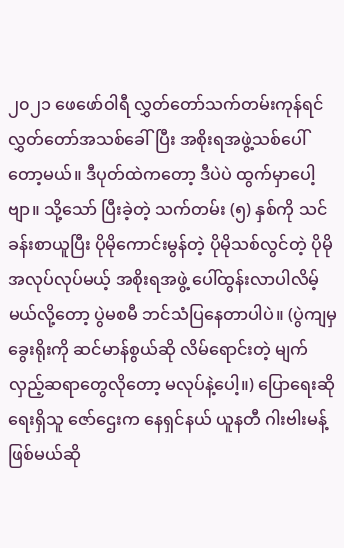၂၀၂၁ ဖေဖော်ဝါရီ လွှတ်တော်သက်တမ်းကုန်ရင် လွှတ်တော်အသစ်ခေါ်ပြီး အစိုးရအဖွဲ့သစ်ပေါ်တော့မယ်။ ဒီပုတ်ထဲကတော့ ဒီပဲပဲ ထွက်မှာပေါ့ဗျာ။ သို့သော် ပြီးခဲ့တဲ့ သက်တမ်း (၅) နှစ်ကို သင်ခန်းစာယူပြီး ပိုမိုကောင်းမွန်တဲ့ ပိုမိုသစ်လွင်တဲ့ ပိုမိုအလုပ်လုပ်မယ့် အစိုးရအဖွဲ့ ပေါ်ထွန်းလာပါလိမ့်မယ်လို့တော့ ပွဲမစမီ ဘင်သံပြနေတာပါပဲ။ (ပွဲကျမှ ခွေးရိုးကို ဆင်မာန်စွယ်ဆို လိမ်ရောင်းတဲ့ မျက်လှည့်ဆရာတွေလိုတော့ မလုပ်နဲ့ပေါ့။) ပြောရေးဆိုရေးရှိသူ ဇော်ဌေးက နေရှင်နယ် ယူနတီ ဂါးဗါးမန့်ဖြစ်မယ်ဆို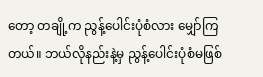တော့ တချို့က ညွန့်ပေါင်းပုံစံလား မျှော်ကြတယ်။ ဘယ်လိုနည်းနဲ့မှ ညွန့်ပေါင်းပုံစံမဖြစ်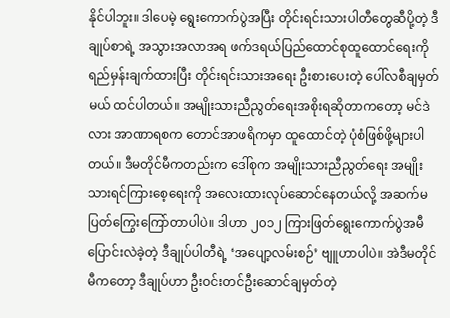နိုင်ပါဘူး။ ဒါပေမဲ့ ရွေးကောက်ပွဲအပြီး တိုင်းရင်းသားပါတီတွေဆီပို့တဲ့ ဒီချုပ်စာရဲ့ အသွားအလာအရ ဖက်ဒရယ်ပြည်ထောင်စုထူထောင်ရေးကို ရည်မှန်းချက်ထားပြီး တိုင်းရင်းသားအရေး ဦးစားပေးတဲ့ ပေါ်လစီချမှတ်မယ် ထင်ပါတယ်။ အမျိုးသားညီညွတ်ရေးအစိုးရဆိုတာကတော့ မင်ဒဲလား အာဏာရစက တောင်အာဖရိကမှာ ထူထောင်တဲ့ ပုံစံဖြစ်ဖို့များပါတယ်။ ဒီမတိုင်မီကတည်းက ဒေါ်စုက အမျိုးသားညီညွတ်ရေး အမျိုးသားရင်ကြားစေ့ရေးကို အလေးထားလုပ်ဆောင်နေတယ်လို့ အဆက်မပြတ်ကြွေးကြော်တာပါပဲ။ ဒါဟာ ၂၀၁၂ ကြားဖြတ်ရွေးကောက်ပွဲအမီ ပြောင်းလဲခဲ့တဲ့ ဒီချုပ်ပါတီရဲ့ ‘အပျော့လမ်းစဉ်’ ဗျူဟာပါပဲ။ အဲဒီမတိုင်မီကတော့ ဒီချုပ်ဟာ ဦးဝင်းတင်ဦးဆောင်ချမှတ်တဲ့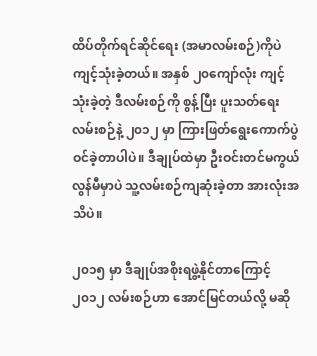ထိပ်တိုက်ရင်ဆိုင်ရေး (အမာလမ်းစဉ်)ကိုပဲ ကျင့်သုံးခဲ့တယ်။ အနှစ် ၂၀ကျော်လုံး ကျင့်သုံးခဲ့တဲ့ ဒီလမ်းစဉ်ကို စွန့်ပြီး ပူးသတ်ရေးလမ်းစဉ်နဲ့ ၂၀၁၂ မှာ ကြားဖြတ်ရွေးကောက်ပွဲဝင်ခဲ့တာပါပဲ။ ဒီချုပ်ထဲမှာ ဦးဝင်းတင်မကွယ်လွန်မီမှာပဲ သူ့လမ်းစဉ်ကျဆုံးခဲ့တာ အားလုံးအသိပဲ။

၂၀၁၅ မှာ ဒီချုပ်အစိုးရဖွဲ့နိုင်တာကြောင့် ၂၀၁၂ လမ်းစဉ်ဟာ အောင်မြင်တယ်လို့ မဆို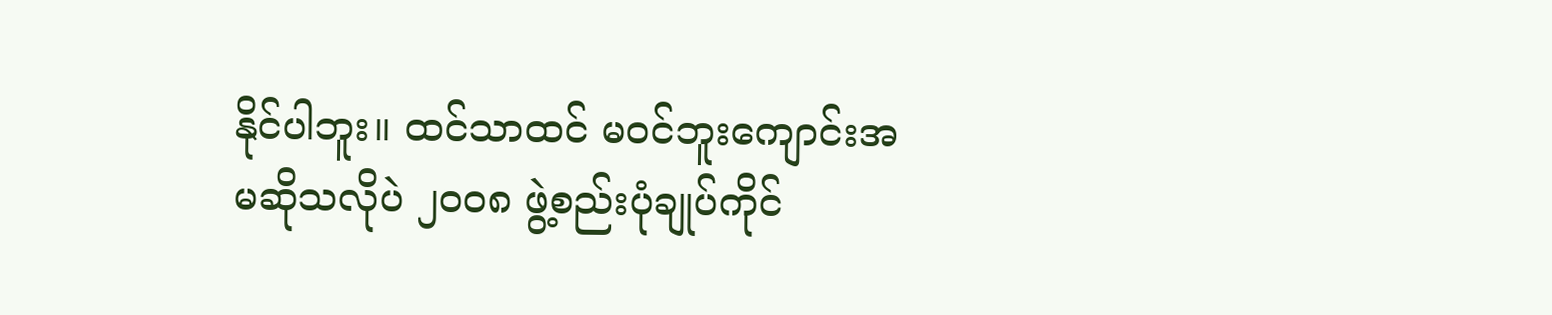နိုင်ပါဘူး။ ထင်သာထင် မဝင်ဘူးကျောင်းအမဆိုသလိုပဲ ၂၀၀၈ ဖွဲ့စည်းပုံချုပ်ကိုင်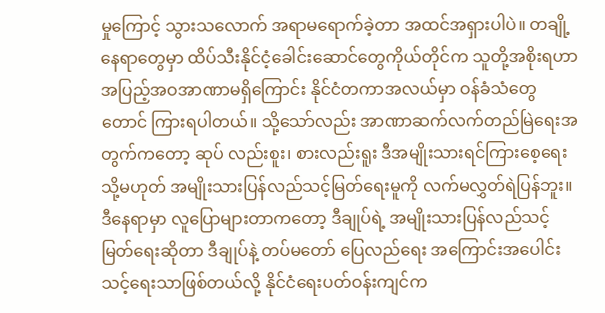မှုကြောင့် သွားသလောက် အရာမရောက်ခဲ့တာ အထင်အရှားပါပဲ။ တချို့နေရာတွေမှာ ထိပ်သီးနိုင်ငံ့ခေါင်းဆောင်တွေကိုယ်တိုင်က သူတို့အစိုးရဟာ အပြည့်အဝအာဏာမရှိကြောင်း နိုင်ငံတကာအလယ်မှာ ဝန်ခံသံတွေတောင် ကြားရပါတယ်။ သို့သော်လည်း အာဏာဆက်လက်တည်မြဲရေးအတွက်ကတော့ ဆုပ် လည်းစူး၊ စားလည်းရူး ဒီအမျိုးသားရင်ကြားစေ့ရေး သို့မဟုတ် အမျိုးသားပြန်လည်သင့်မြတ်ရေးမူကို လက်မလွှတ်ရဲပြန်ဘူး။ ဒီနေရာမှာ လူပြောများတာကတော့ ဒီချုပ်ရဲ့ အမျိုးသားပြန်လည်သင့်မြတ်ရေးဆိုတာ ဒီချုပ်နဲ့ တပ်မတော် ပြေလည်ရေး အကြောင်းအပေါင်းသင့်ရေးသာဖြစ်တယ်လို့ နိုင်ငံရေးပတ်ဝန်းကျင်က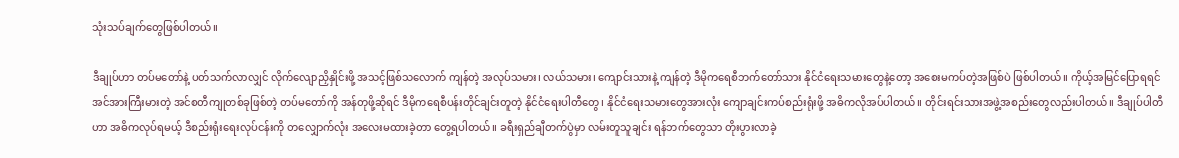သုံးသပ်ချက်တွေဖြစ်ပါတယ်။

ဒီချုပ်ဟာ တပ်မတော်နဲ့ ပတ်သက်လာလျှင် လိုက်လျောညှိနှိုင်းဖို့ အသင့်ဖြစ်သလောက် ကျန်တဲ့ အလုပ်သမား၊ လယ်သမား၊ ကျောင်းသားနဲ့ ကျန်တဲ့ ဒီမိုကရေစီဘက်တော်သား နိုင်ငံရေးသမားတွေနဲ့တော့ အစေးမကပ်တဲ့အဖြစ်ပဲ ဖြစ်ပါတယ်။ ကိုယ့်အမြင်ပြောရရင် အင်အားကြီးမားတဲ့ အင်စတီကျုတစ်ခုဖြစ်တဲ့ တပ်မတော်ကို အန်တုဖို့ဆိုရင် ဒီမိုကရေစီပန်းတိုင်ချင်းတူတဲ့ နိုင်ငံရေးပါတီတွေ၊ နိုင်ငံရေးသမားတွေအားလုံး ကျောချင်းကပ်စည်းရုံးဖို့ အဓိကလိုအပ်ပါတယ်။ တိုင်းရင်းသားအဖွဲ့အစည်းတွေလည်းပါတယ်။ ဒီချုပ်ပါတီဟာ အဓိကလုပ်ရမယ့် ဒီစည်းရုံးရေးလုပ်ငန်းကို တ‌လျှောက်လုံး အလေးမထားခဲ့တာ တွေ့ရပါတယ်။ ခရီးရှည်ချီတက်ပွဲမှာ လမ်းတူသူချင်း ရန်ဘက်တွေသာ တိုးပွားလာခဲ့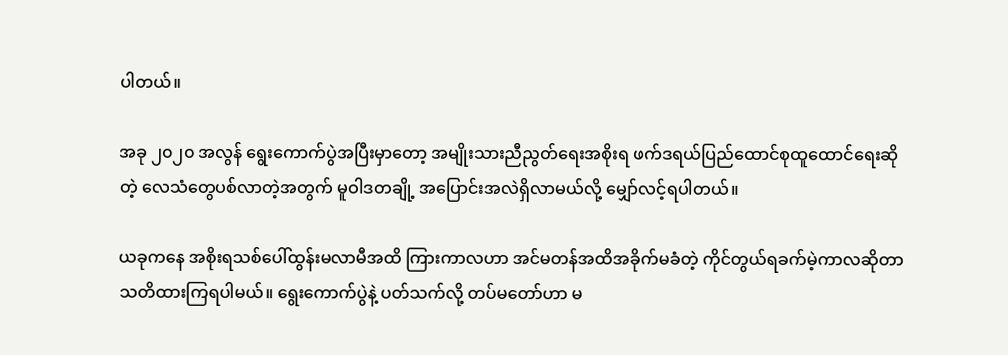ပါတယ်။

အခု ၂၀၂၀ အလွန် ရွေးကောက်ပွဲအပြီးမှာတော့ အမျိုးသားညီညွတ်ရေးအစိုးရ ဖက်ဒရယ်ပြည်ထောင်စုထူထောင်ရေးဆိုတဲ့ လေသံတွေပစ်လာတဲ့အတွက် မူဝါဒတချို့ အပြောင်းအလဲရှိလာမယ်လို့ မျှော်လင့်ရပါတယ်။

ယခုကနေ အစိုးရသစ်ပေါ်ထွန်းမလာမီအထိ ကြားကာလဟာ အင်မတန်အထိအခိုက်မခံတဲ့ ကိုင်တွယ်ရခက်မဲ့ကာလဆိုတာ သတိထားကြရပါမယ်။ ရွေးကောက်ပွဲနဲ့ ပတ်သက်လို့ တပ်မတော်ဟာ မ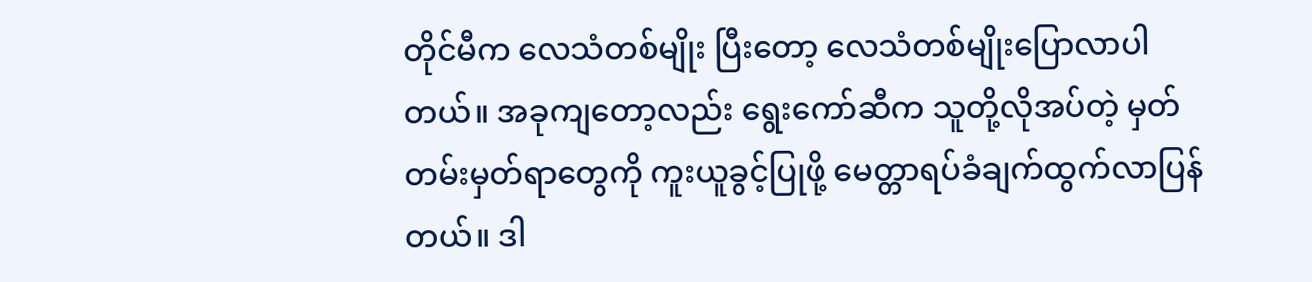တိုင်မီက လေသံတစ်မျိုး ပြီးတော့ လေသံတစ်မျိုးပြောလာပါတယ်။ အခုကျတော့လည်း ရွေးကော်ဆီက သူတို့လိုအပ်တဲ့ မှတ်တမ်းမှတ်ရာတွေကို ကူးယူခွင့်ပြုဖို့ မေတ္တာရပ်ခံချက်ထွက်လာပြန်တယ်။ ဒါ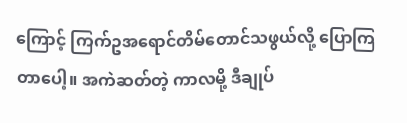ကြောင့် ကြက်ဥအရောင်တိမ်တောင်သဖွယ်လို့ ပြောကြတာပေါ့။ အကဲဆတ်တဲ့ ကာလမို့ ဒီချုပ်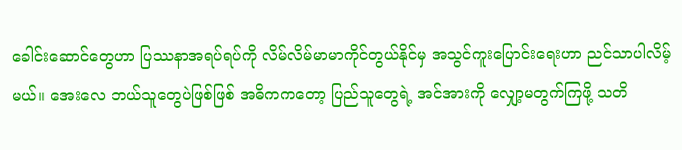ခေါင်းဆောင်တွေဟာ ပြဿနာအရပ်ရပ်ကို လိမ်လိမ်မာမာကိုင်တွယ်နိုင်မှ အသွင်ကူးပြောင်းရေးဟာ ညင်သာပါလိမ့်မယ်။ အေးလေ ဘယ်သူတွေပဲဖြစ်ဖြစ် အဓိကကတော့ ပြည်သူတွေရဲ့ အင်အားကို လျှော့မတွက်ကြဖို့ သတိ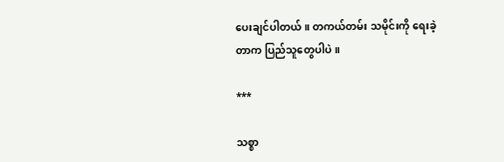ပေးချင်ပါတယ်။ တကယ်တမ်း သမိုင်းကို ရေးခဲ့တာက ပြည်သူတွေပါပဲ။

***

သစ္စာ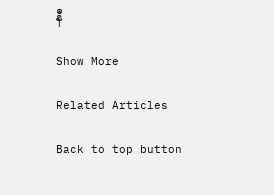နီ

Show More

Related Articles

Back to top button